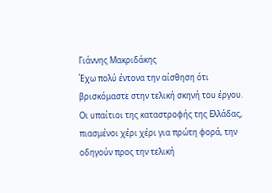Γιάννης Μακριδάκης
Έχω πολύ έντονα την αίσθηση ότι βρισκόμαστε στην τελική σκηνή του έργου. Οι υπαίτιοι της καταστροφής της Ελλάδας, πιασμένοι χέρι χέρι για πρώτη φορά, την οδηγούν προς την τελική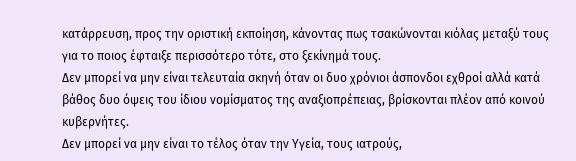κατάρρευση, προς την οριστική εκποίηση, κάνοντας πως τσακώνονται κιόλας μεταξύ τους για το ποιος έφταιξε περισσότερο τότε, στο ξεκίνημά τους.
Δεν μπορεί να μην είναι τελευταία σκηνή όταν οι δυο χρόνιοι άσπονδοι εχθροί αλλά κατά βάθος δυο όψεις του ίδιου νομίσματος της αναξιοπρέπειας, βρίσκονται πλέον από κοινού κυβερνήτες.
Δεν μπορεί να μην είναι το τέλος όταν την Υγεία, τους ιατρούς,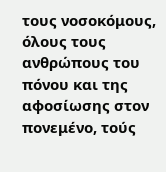τους νοσοκόμους, όλους τους ανθρώπους του πόνου και της αφοσίωσης στον πονεμένο, τούς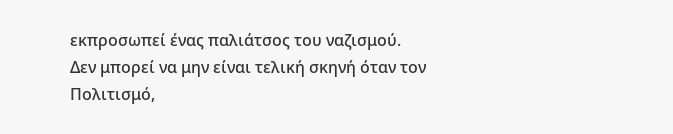εκπροσωπεί ένας παλιάτσος του ναζισμού.
Δεν μπορεί να μην είναι τελική σκηνή όταν τον Πολιτισμό,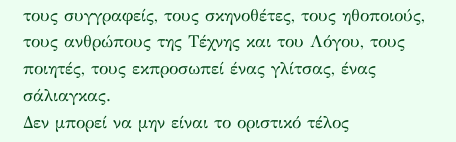τους συγγραφείς, τους σκηνοθέτες, τους ηθοποιούς, τους ανθρώπους της Τέχνης και του Λόγου, τους ποιητές, τους εκπροσωπεί ένας γλίτσας, ένας σάλιαγκας.
Δεν μπορεί να μην είναι το οριστικό τέλος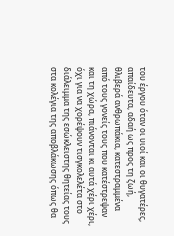του έργου όταν οι υιοί και οι θυγατέρες, απαίδευτα, αδαή ως προς τη ζωή, θλιβερά ανθρωπάκια, κατεστραμμένα από τους γονείς τους που κατέστρεψαν και τη χώρα, πιάνονται κι αυτά χέρι χέρι, όχι για να χορέψουν τισγκολελέτα στο διάλειμμα της εσώκλειστης θητείας τους στα κολέγια της αποβλάκωσης όπως θα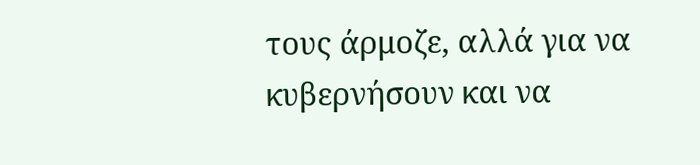τους άρμοζε, αλλά για να κυβερνήσουν και να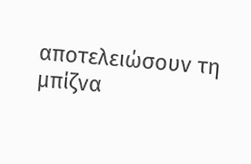αποτελειώσουν τη μπίζνα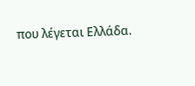που λέγεται Ελλάδα.